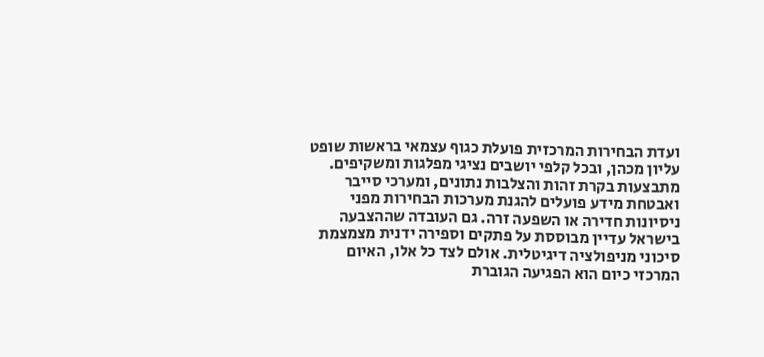ועדת הבחירות המרכזית פועלת כגוף עצמאי בראשות שופט עליון מכהן, ובכל קלפי יושבים נציגי מפלגות ומשקיפים. מתבצעות בקרת זהות והצלבות נתונים, ומערכי סייבר ואבטחת מידע פועלים להגנת מערכות הבחירות מפני ניסיונות חדירה או השפעה זרה. גם העובדה שההצבעה בישראל עדיין מבוססת על פתקים וספירה ידנית מצמצמת סיכוני מניפולציה דיגיטלית. אולם לצד כל אלו, האיום המרכזי כיום הוא הפגיעה הגוברת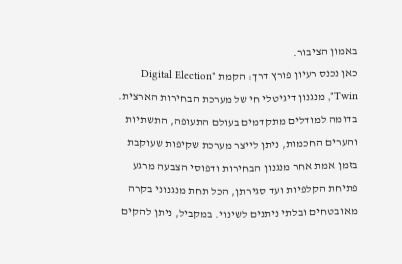באמון הציבור.
כאן נכנס רעיון פורץ דרך: הקמת "Digital Election Twin", מנגנון דיגיטלי חי של מערכת הבחירות הארצית. בדומה למודלים מתקדמים בעולם התעופה, התשתיות והערים החכמות, ניתן לייצר מערכת שקיפות שעוקבת בזמן אמת אחר מנגנון הבחירות ודפוסי הצבעה מרגע פתיחת הקלפיות ועד סגירתן, הכל תחת מנגנוני בקרה מאובטחים ובלתי ניתנים לשינוי. במקביל, ניתן להקים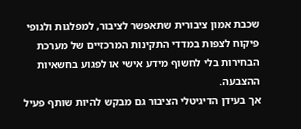שכבת אמון ציבורית שתאפשר לציבור, למפלגות ולגופי פיקוח לצפות במדדי התקינות המרכזיים של מערכת הבחירות בלי לחשוף מידע אישי או לפגוע בחשאיות ההצבעה.
אך בעידן הדיגיטלי הציבור גם מבקש להיות שותף פעיל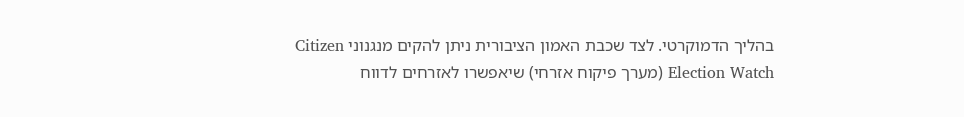בהליך הדמוקרטי. לצד שכבת האמון הציבורית ניתן להקים מנגנוני Citizen Election Watch (מערך פיקוח אזרחי) שיאפשרו לאזרחים לדווח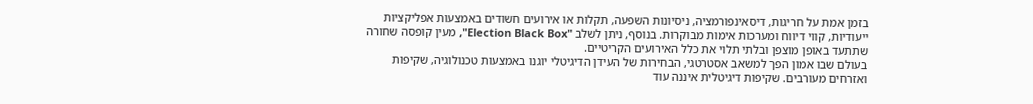בזמן אמת על חריגות, דיסאינפורמציה, ניסיונות השפעה, תקלות או אירועים חשודים באמצעות אפליקציות ייעודיות, קווי דיווח ומערכות אימות מבוקרות. בנוסף, ניתן לשלב "Election Black Box", מעין קופסה שחורה שתתעד באופן מוצפן ובלתי תלוי את כלל האירועים הקריטיים.
בעולם שבו אמון הפך למשאב אסטרטגי, הבחירות של העידן הדיגיטלי יוגנו באמצעות טכנולוגיה, שקיפות ואזרחים מעורבים. שקיפות דיגיטלית איננה עוד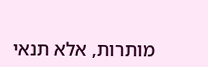מותרות, אלא תנאי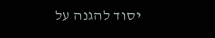יסוד להגנה על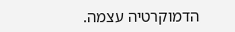הדמוקרטיה עצמה.